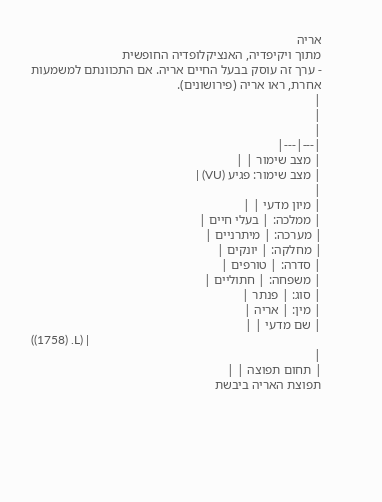אריה
מתוך ויקיפדיה, האנציקלופדיה החופשית
- ערך זה עוסק בבעל החיים אריה. אם התכוונתם למשמעות אחרת, ראו אריה (פירושונים).
|
|
|
|---|---|
| מצב שימור | |
| מצב שימור: פגיע (VU) |
|
| מיון מדעי | |
| ממלכה: | בעלי חיים |
| מערכה: | מיתרניים |
| מחלקה: | יונקים |
| סדרה: | טורפים |
| משפחה: | חתוליים |
| סוג: | פנתר |
| מין: | אריה |
| שם מדעי | |
((1758) .L) |
|
| תחום תפוצה | |
תפוצת האריה ביבשת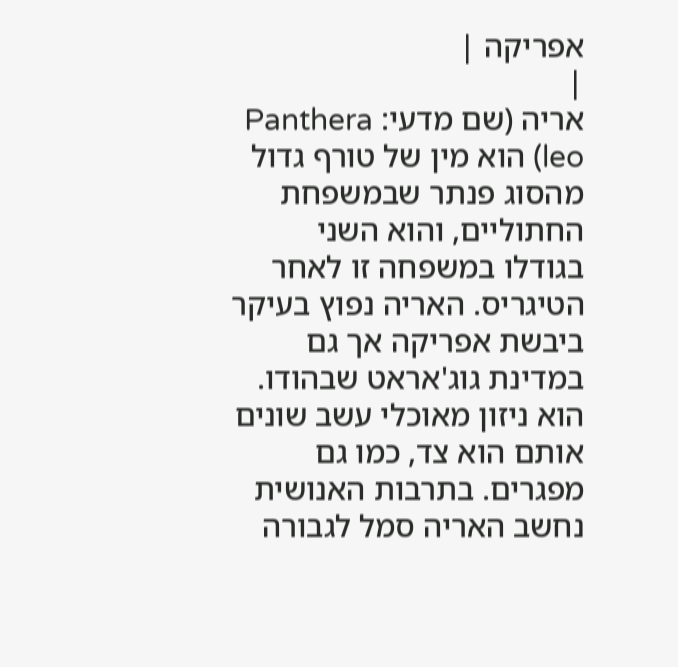אפריקה |
|
אריה (שם מדעי: Panthera leo) הוא מין של טורף גדול מהסוג פנתר שבמשפחת החתוליים, והוא השני בגודלו במשפחה זו לאחר הטיגריס. האריה נפוץ בעיקר ביבשת אפריקה אך גם במדינת גוג'אראט שבהודו. הוא ניזון מאוכלי עשב שונים אותם הוא צד, כמו גם מפגרים. בתרבות האנושית נחשב האריה סמל לגבורה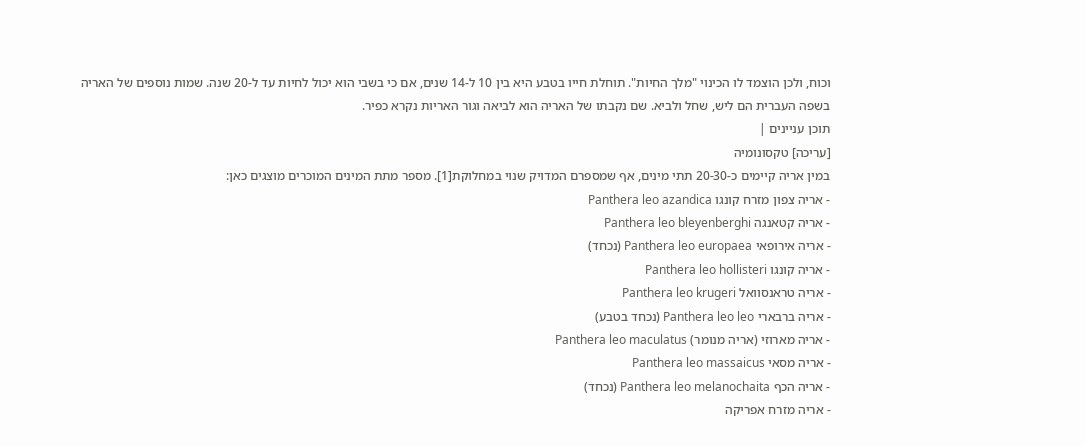וכוח, ולכן הוצמד לו הכינוי "מלך החיות". תוחלת חייו בטבע היא בין 10 ל-14 שנים, אם כי בשבי הוא יכול לחיות עד ל-20 שנה. שמות נוספים של האריה בשפה העברית הם ליש, שחל ולביא. שם נקבתו של האריה הוא לביאה וגור האריות נקרא כפיר.
תוכן עניינים |
[עריכה] טקסונומיה
במין אריה קיימים כ-20-30 תתי מינים, אף שמספרם המדויק שנוי במחלוקת[1]. מספר מתת המינים המוכרים מוצגים כאן:
- אריה צפון מזרח קונגו Panthera leo azandica
- אריה קטאנגה Panthera leo bleyenberghi
- אריה אירופאי Panthera leo europaea (נכחד)
- אריה קונגו Panthera leo hollisteri
- אריה טראנסוואל Panthera leo krugeri
- אריה ברבארי Panthera leo leo (נכחד בטבע)
- אריה מארוזי (אריה מנומר) Panthera leo maculatus
- אריה מסאי Panthera leo massaicus
- אריה הכף Panthera leo melanochaita (נכחד)
- אריה מזרח אפריקה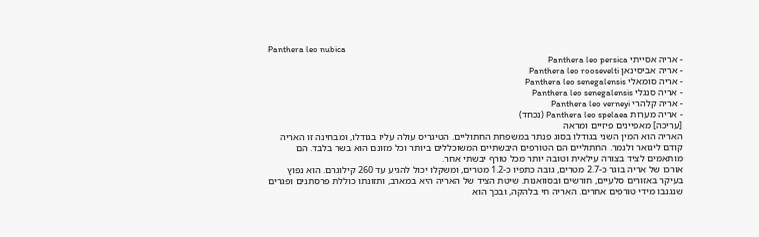Panthera leo nubica
- אריה אסייתי Panthera leo persica
- אריה אביסינאן Panthera leo roosevelti
- אריה סומאלי Panthera leo senegalensis
- אריה סנגלי Panthera leo senegalensis
- אריה קלהרי Panthera leo verneyi
- אריה מערות Panthera leo spelaea (נכחד)
[עריכה] מאפיינים פיזיים ומראה
האריה הוא המין השני בגודלו בסוג פנתר במשפחת החתוליים. הטיגריס עולה עליו בגודלו, ומבחינה זו האריה קודם ליגואר ולנמר. החתוליים הם הטורפים היבשתיים המשוכללים ביותר וכל מזונם הוא בשר בלבד. הם מותאמים לציד בצורה עילאית וטובה יותר מכל טורף יבשתי אחר.
אורכו של אריה בוגר כ-2.7 מטרים, גובה כתפיו כ-1.2 מטרים, ומשקלו יכול להגיע עד 260 קילוגרם. הוא נפוץ בעיקר באזורים סלעיים, חורשים ובסוואנות. שיטת הציד של האריה היא במארב, ותזונתו כוללת פרסתנים ופגרים שנגנבו מידי טורפים אחרים. האריה חי בלהקה, ובכך הוא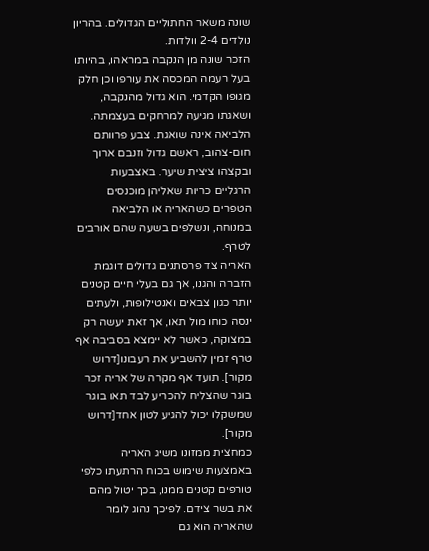שונה משאר החתוליים הגדולים. בהריון נולדים 2-4 וולדות.
הזכר שונה מן הנקבה במראהו, בהיותו בעל רעמה המכסה את עורפו וכן חלק מגופו הקדמי. הוא גדול מהנקבה, ושאגתו מגיעה למרחקים בעצמתה. הלביאה אינה שואגת. צבע פרוותם חום-צהוב, ראשם גדול וזנבם ארוך ובקצהו ציצית שיער. באצבעות הרגליים כריות שאליהן מוכנסים הטפרים כשהאריה או הלביאה במנוחה, ונשלפים בשעה שהם אורבים לטרף.
האריה צד פרסתנים גדולים דוגמת הזברה והגנו, אך גם בעלי חיים קטנים יותר כגון צבאים ואנטילופות, ולעתים ינסה כוחו מול תאו, אך זאת יעשה רק במצוקה, כאשר לא יימצא בסביבה אף טרף זמין להשביע את רעבונו[דרוש מקור]. תועד אף מקרה של אריה זכר בוגר שהצליח להכריע לבד תאו בוגר שמשקלו יכול להגיע לטון אחד[דרוש מקור].
כמחצית ממזונו משיג האריה באמצעות שימוש בכוח הרתעתו כלפי טורפים קטנים ממנו, בכך יטול מהם את בשר צידם. לפיכך נהוג לומר שהאריה הוא גם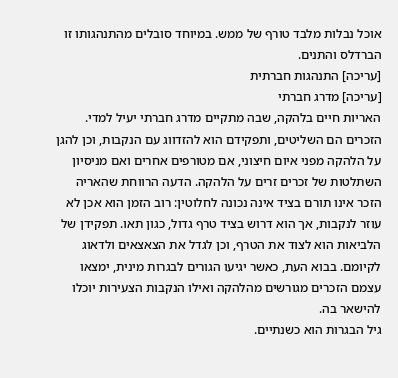אוכל נבלות מלבד טורף של ממש. במיוחד סובלים מהתנהגותו זו הברדלס והתנים.
[עריכה] התנהגות חברתית
[עריכה] מדרג חברתי
האריות חיים בלהקה, שבה מתקיים מדרג חברתי יעיל למדי. הזכרים הם השליטים, ותפקידם הוא להזדווג עם הנקבות, וכן להגן על הלהקה מפני איום חיצוני, אם מטורפים אחרים ואם מניסיון השתלטות של זכרים זרים על הלהקה. הדעה הרווחת שהאריה הזכר אינו תורם בציד אינה נכונה לחלוטין: רוב הזמן הוא אכן לא עוזר לנקבות, אך הוא דרוש בציד טרף גדול, כגון תאו. תפקידן של הלביאות הוא לצוד את הטרף, וכן לגדל את הצאצאים ולדאוג לקיומם. בבוא העת, כאשר יגיעו הגורים לבגרות מינית, ימצאו עצמם הזכרים מגורשים מהלהקה ואילו הנקבות הצעירות יוכלו להישאר בה.
גיל הבגרות הוא כשנתיים.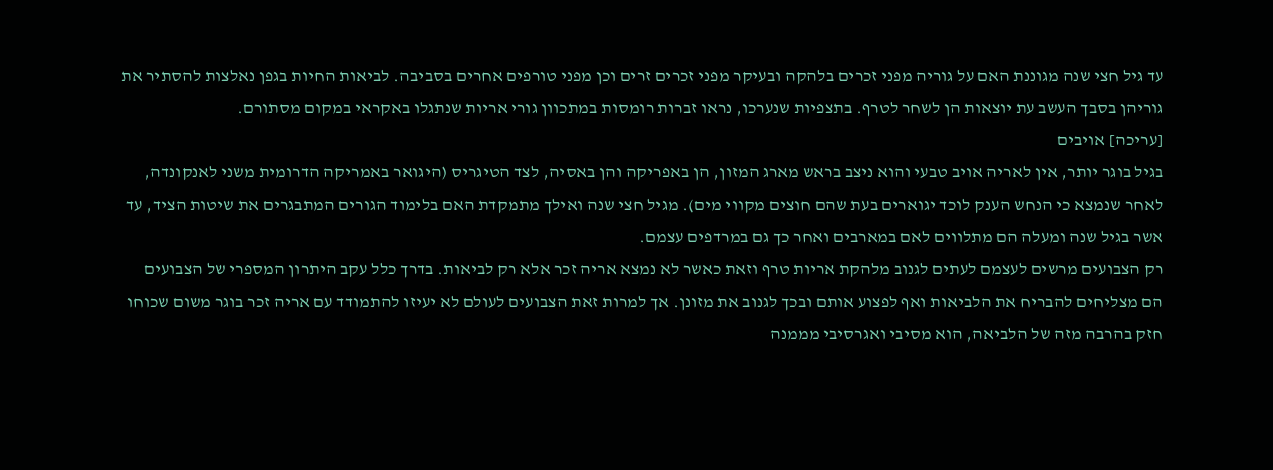עד גיל חצי שנה מגוננת האם על גוריה מפני זכרים בלהקה ובעיקר מפני זכרים זרים וכן מפני טורפים אחרים בסביבה. לביאות החיות בגפן נאלצות להסתיר את גוריהן בסבך העשב עת יוצאות הן לשחר לטרף. בתצפיות שנערכו, נראו זברות רומסות במתכוון גורי אריות שנתגלו באקראי במקום מסתורם.
[עריכה] אויבים
בגיל בוגר יותר, אין לאריה אויב טבעי והוא ניצב בראש מארג המזון, הן באפריקה והן באסיה, לצד הטיגריס (היגואר באמריקה הדרומית משני לאנקונדה, לאחר שנמצא כי הנחש הענק לוכד יגוארים בעת שהם חוצים מקווי מים). מגיל חצי שנה ואילך מתמקדת האם בלימוד הגורים המתבגרים את שיטות הציד, עד אשר בגיל שנה ומעלה הם מתלווים לאם במארבים ואחר כך גם במרדפים עצמם.
רק הצבועים מרשים לעצמם לעתים לגנוב מלהקת אריות טרף וזאת כאשר לא נמצא אריה זכר אלא רק לביאות. בדרך כלל עקב היתרון המספרי של הצבועים הם מצליחים להבריח את הלביאות ואף לפצוע אותם ובכך לגנוב את מזונן. אך למרות זאת הצבועים לעולם לא יעיזו להתמודד עם אריה זכר בוגר משום שכוחו חזק בהרבה מזה של הלביאה, הוא מסיבי ואגרסיבי מממנה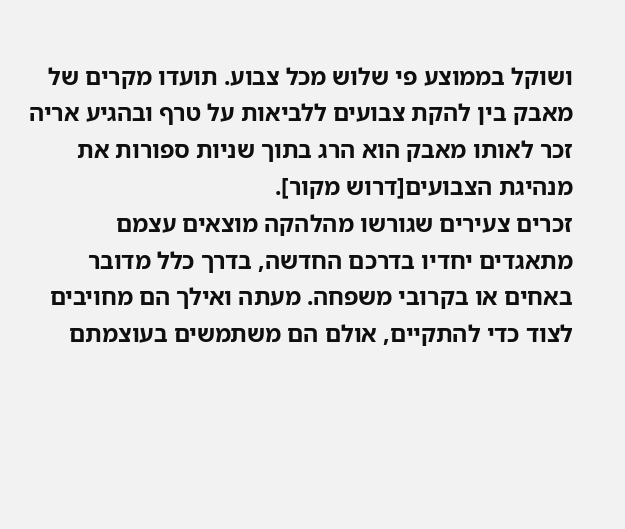ושוקל בממוצע פי שלוש מכל צבוע. תועדו מקרים של מאבק בין להקת צבועים ללביאות על טרף ובהגיע אריה זכר לאותו מאבק הוא הרג בתוך שניות ספורות את מנהיגת הצבועים[דרוש מקור].
זכרים צעירים שגורשו מהלהקה מוצאים עצמם מתאגדים יחדיו בדרכם החדשה, בדרך כלל מדובר באחים או בקרובי משפחה. מעתה ואילך הם מחויבים לצוד כדי להתקיים, אולם הם משתמשים בעוצמתם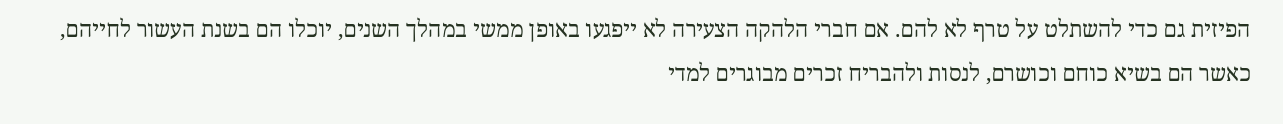הפיזית גם כדי להשתלט על טרף לא להם. אם חברי הלהקה הצעירה לא ייפגעו באופן ממשי במהלך השנים, יוכלו הם בשנת העשור לחייהם, כאשר הם בשיא כוחם וכושרם, לנסות ולהבריח זכרים מבוגרים למדי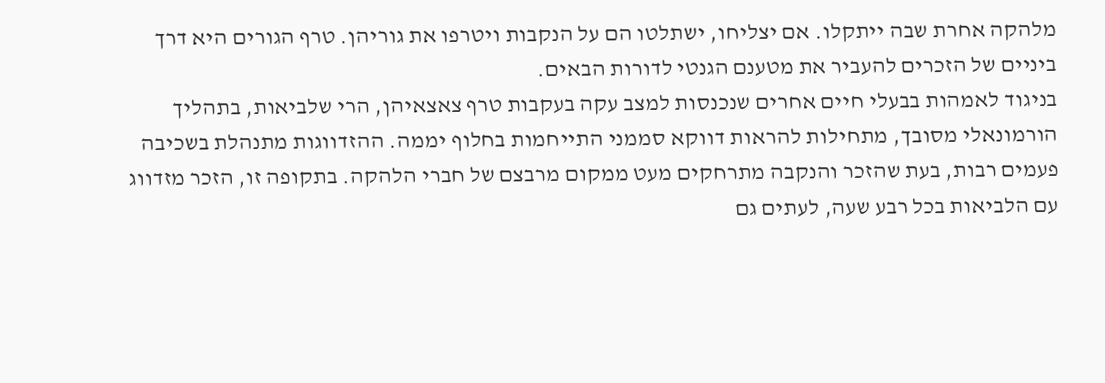מלהקה אחרת שבה ייתקלו. אם יצליחו, ישתלטו הם על הנקבות ויטרפו את גוריהן. טרף הגורים היא דרך ביניים של הזכרים להעביר את מטענם הגנטי לדורות הבאים.
בניגוד לאמהות בבעלי חיים אחרים שנכנסות למצב עקה בעקבות טרף צאצאיהן, הרי שלביאות, בתהליך הורמונאלי מסובך, מתחילות להראות דווקא סממני התייחמות בחלוף יממה. ההזדווגות מתנהלת בשכיבה פעמים רבות, בעת שהזכר והנקבה מתרחקים מעט ממקום מרבצם של חברי הלהקה. בתקופה זו, הזכר מזדווג עם הלביאות בכל רבע שעה, לעתים גם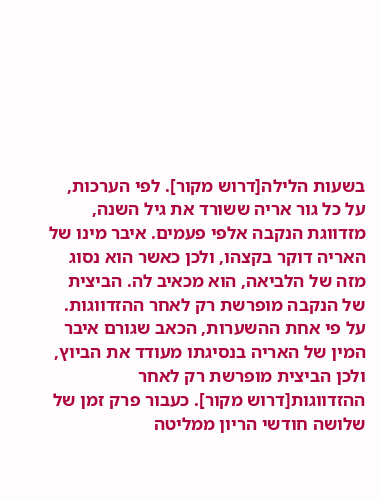בשעות הלילה[דרוש מקור]. לפי הערכות, על כל גור אריה ששורד את גיל השנה, מזדווגת הנקבה אלפי פעמים. איבר מינו של האריה דוקר בקצהו, ולכן כאשר הוא נסוג מזה של הלביאה, הוא מכאיב לה. הביצית של הנקבה מופרשת רק לאחר ההזדווגות. על פי אחת ההשערות, הכאב שגורם איבר המין של האריה בנסיגתו מעודד את הביוץ, ולכן הביצית מופרשת רק לאחר ההזדווגות[דרוש מקור]. כעבור פרק זמן של שלושה חודשי הריון ממליטה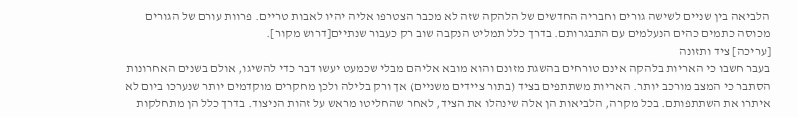הלביאה בין שניים לשישה גורים וחבריה החדשים של הלהקה שזה לא מכבר הצטרפו אליה יהיו לאבות טריים. פרוות עורם של הגורים מכוסה כתמים כהים הנעלמים עם התבגרותם. בדרך כלל תמליט הנקבה שוב רק כעבור שנתיים[דרוש מקור].
[עריכה] ציד ותזונה
בעבר חשבו כי האריות בלהקה אינם טורחים בהשגת מזונם והוא מובא אליהם מבלי שכמעט יעשו דבר כדי להשיגו, אולם בשנים האחרונות הסתבר כי המצב מורכב יותר. האריות משתתפים בציד (בתור ציידים משניים) אך ורק בלילה ולכן מחקרים מוקדמים יותר שנערכו ביום לא איתרו את השתתפותם. בכל מקרה, הלביאות הן אלה שינהלו את הציד, לאחר שהחליטו מראש על זהות הניצוד. בדרך כלל הן מתחלקות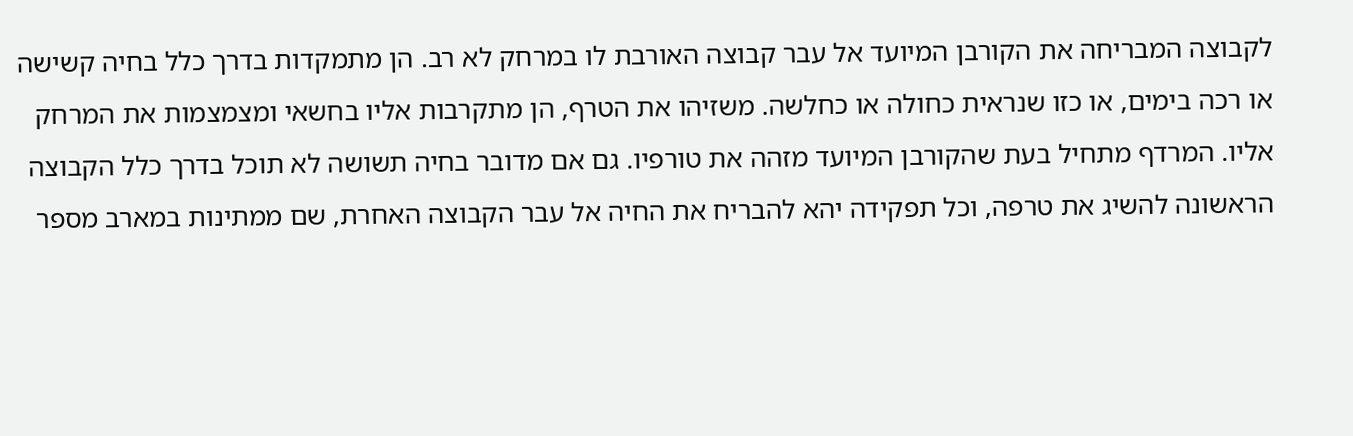לקבוצה המבריחה את הקורבן המיועד אל עבר קבוצה האורבת לו במרחק לא רב. הן מתמקדות בדרך כלל בחיה קשישה או רכה בימים, או כזו שנראית כחולה או כחלשה. משזיהו את הטרף, הן מתקרבות אליו בחשאי ומצמצמות את המרחק אליו. המרדף מתחיל בעת שהקורבן המיועד מזהה את טורפיו. גם אם מדובר בחיה תשושה לא תוכל בדרך כלל הקבוצה הראשונה להשיג את טרפה, וכל תפקידה יהא להבריח את החיה אל עבר הקבוצה האחרת, שם ממתינות במארב מספר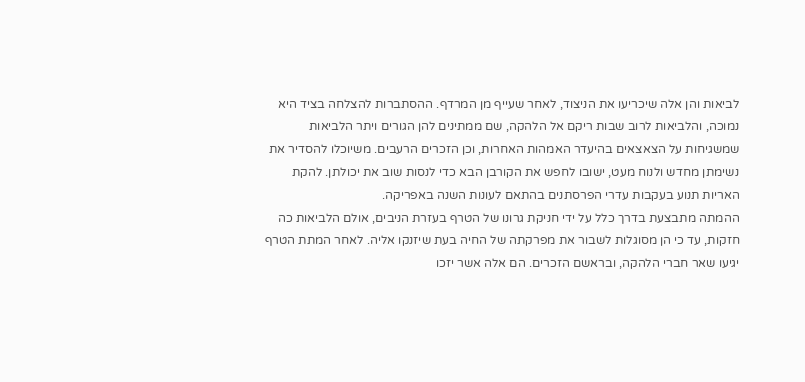לביאות והן אלה שיכריעו את הניצוד, לאחר שעייף מן המרדף. ההסתברות להצלחה בציד היא נמוכה, והלביאות לרוב שבות ריקם אל הלהקה, שם ממתינים להן הגורים ויתר הלביאות שמשגיחות על הצאצאים בהיעדר האמהות האחרות, וכן הזכרים הרעבים. משיוכלו להסדיר את נשימתן מחדש ולנוח מעט, ישובו לחפש את הקורבן הבא כדי לנסות שוב את יכולתן. להקת האריות תנוע בעקבות עדרי הפרסתנים בהתאם לעונות השנה באפריקה.
ההמתה מתבצעת בדרך כלל על ידי חניקת גרונו של הטרף בעזרת הניבים, אולם הלביאות כה חזקות, עד כי הן מסוגלות לשבור את מפרקתה של החיה בעת שיזנקו אליה. לאחר המתת הטרף יגיעו שאר חברי הלהקה, ובראשם הזכרים. הם אלה אשר יזכו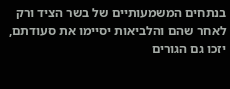בנתחים המשמעותיים של בשר הציד ורק לאחר שהם והלביאות יסיימו את סעודתם, יזכו גם הגורים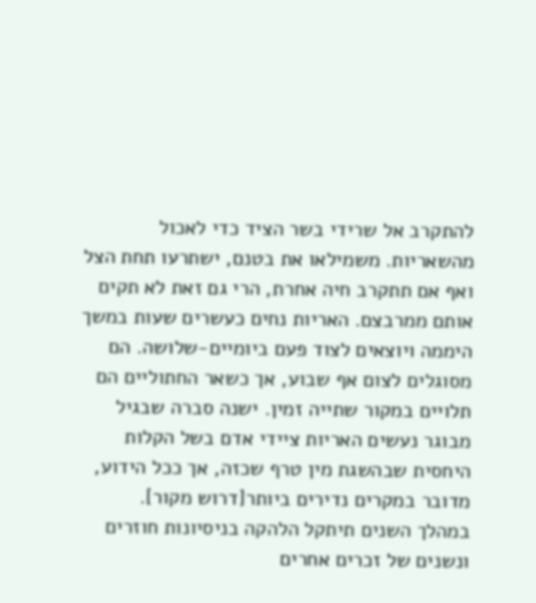להתקרב אל שרידי בשר הציד כדי לאכול מהשאריות. משמילאו את בטנם, ישתרעו תחת הצל ואף אם תתקרב חיה אחרת, הרי גם זאת לא תקים אותם ממרבצם. האריות נחים כעשרים שעות במשך היממה ויוצאים לצוד פעם ביומיים-שלושה. הם מסוגלים לצום אף שבוע, אך כשאר החתוליים הם תלויים במקור שתייה זמין. ישנה סברה שבגיל מבוגר נעשים האריות ציידי אדם בשל הקלות היחסית שבהשגת מין טרף שכזה, אך ככל הידוע, מדובר במקרים נדירים ביותר[דרוש מקור].
במהלך השנים תיתקל הלהקה בניסיונות חוזרים ונשנים של זכרים אחרים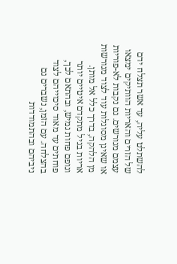להשתלט עליה, עד אשר תצלח ידם של הזרים והאריות הוותיקים ימצאו עצמם מגורשים. גם נקבות לא-פוריות או שאינן מסוגלות עוד לצוד מגורשות מן הלהקה, בדרך כלל אל מותן. אריות בגיל מתקדם איטיים יותר וגופם פחות גמיש, ובהתאם לכך, פוחתים עד מאוד סיכוייהם לצוד בהצלחה. עם הזמן, נשברים גם ניביהם ובהתמודדות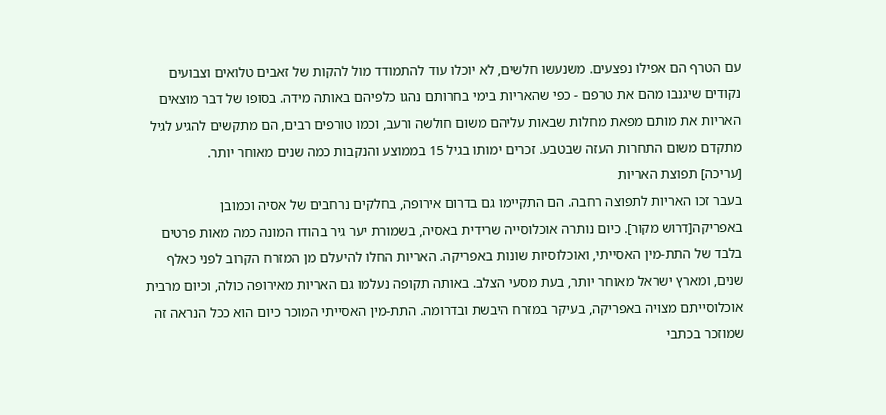עם הטרף הם אפילו נפצעים. משנעשו חלשים, לא יוכלו עוד להתמודד מול להקות של זאבים טלואים וצבועים נקודים שיגנבו מהם את טרפם - כפי שהאריות בימי בחרותם נהגו כלפיהם באותה מידה. בסופו של דבר מוצאים האריות את מותם מפאת מחלות שבאות עליהם משום חולשה ורעב, וכמו טורפים רבים, הם מתקשים להגיע לגיל מתקדם משום התחרות העזה שבטבע. זכרים ימותו בגיל 15 בממוצע והנקבות כמה שנים מאוחר יותר.
[עריכה] תפוצת האריות
בעבר זכו האריות לתפוצה רחבה. הם התקיימו גם בדרום אירופה, בחלקים נרחבים של אסיה וכמובן באפריקה[דרוש מקור]. כיום נותרה אוכלוסייה שרידית באסיה, בשמורת יער גיר בהודו המונה כמה מאות פרטים בלבד של התת-מין האסייתי, ואוכלוסיות שונות באפריקה. האריות החלו להיעלם מן המזרח הקרוב לפני כאלף שנים, ומארץ ישראל מאוחר יותר, בעת מסעי הצלב. באותה תקופה נעלמו גם האריות מאירופה כולה, וכיום מרבית אוכלוסייתם מצויה באפריקה, בעיקר במזרח היבשת ובדרומה. התת-מין האסייתי המוכר כיום הוא ככל הנראה זה שמוזכר בכתבי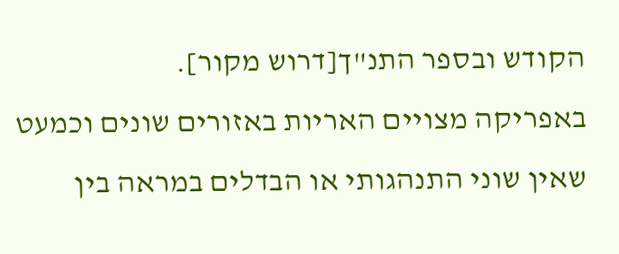הקודש ובספר התנ"ך[דרוש מקור].
באפריקה מצויים האריות באזורים שונים וכמעט שאין שוני התנהגותי או הבדלים במראה בין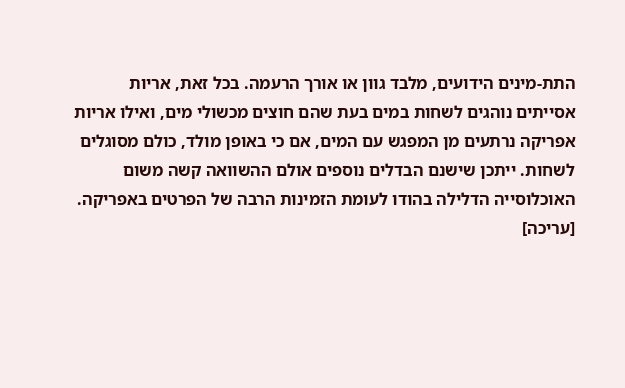התת-מינים הידועים, מלבד גוון או אורך הרעמה. בכל זאת, אריות אסייתים נוהגים לשחות במים בעת שהם חוצים מכשולי מים, ואילו אריות אפריקה נרתעים מן המפגש עם המים, אם כי באופן מולד, כולם מסוגלים לשחות. ייתכן שישנם הבדלים נוספים אולם ההשוואה קשה משום האוכלוסייה הדלילה בהודו לעומת הזמינות הרבה של הפרטים באפריקה.
[עריכה]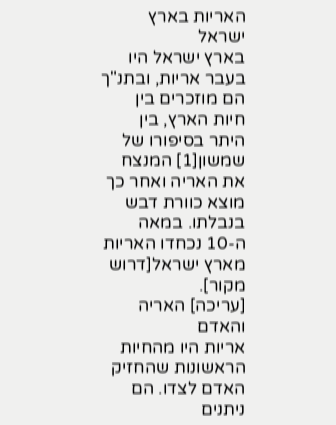האריות בארץ ישראל
בארץ ישראל היו בעבר אריות, ובתנ"ך הם מוזכרים בין חיות הארץ, בין היתר בסיפורו של שמשון[1] המנצח את האריה ואחר כך מוצא כוורת דבש בנבלתו. במאה ה-10 נכחדו האריות מארץ ישראל[דרוש מקור].
[עריכה] האריה והאדם
אריות היו מהחיות הראשונות שהחזיק האדם לצדו. הם ניתנים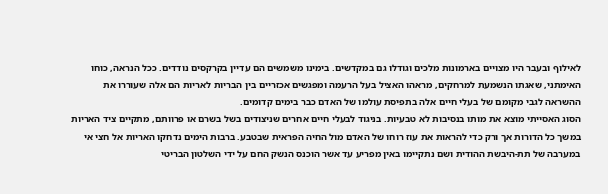לאילוף ובעבר היו מצויים בארמונות מלכים וגודלו גם במקדשים. בימינו משמשים הם עדיין בקרקסים נודדים. ככל הנראה, כוחו האימתני, שאגתו הנשמעת למרחקים, מראהו האציל בעל הרעמה ומפגשים אכזריים בין הבריות לאריות הם אלה שעוררו את ההשראה לגבי מקומם של בעלי חיים אלה בתפיסת עולמו של האדם כבר בימים קדומים.
הסוג האסייתי מוצא את מותו בנסיבות לא טבעיות. בניגוד לבעלי חיים אחרים שניצודים בשל בשרם או פרוותם, מתקיים ציד האריות במשך כל הדורות אך ורק כדי להראות את עוז רוחו של האדם מול החיה הפראית שבטבע. ברבות הימים נדחקו האריות אל חצי אי במערבה של תת-היבשת ההודית ושם נתקיימו באין מפריע עד אשר הוכנס הנשק החם על ידי השלטון הבריטי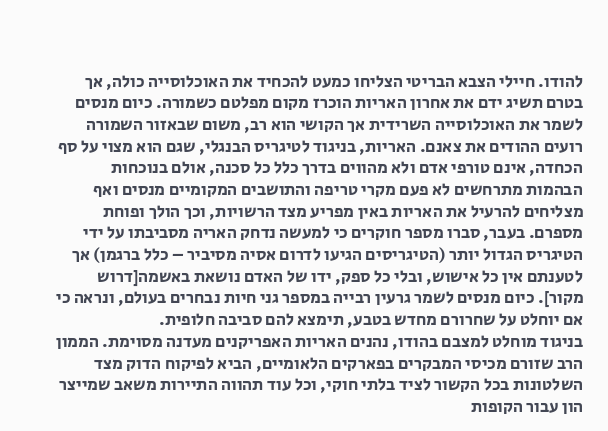להודו. חיילי הצבא הבריטי הצליחו כמעט להכחיד את האוכלוסייה כולה, אך בטרם תשיג ידם את אחרון האריות הוכרז מקום מפלטם כשמורה. כיום מנסים לשמר את האוכלוסייה השרידית אך הקושי הוא רב, משום שבאזור השמורה רועים ההודים את צאנם. האריות, בניגוד לטיגריס הבנגלי, שגם הוא מצוי על סף הכחדה, אינם טורפי אדם ולא מהווים בדרך כלל כל סכנה, אולם בנוכחות הבהמות מתרחשים לא פעם מקרי טריפה והתושבים המקומיים מנסים ואף מצליחים להרעיל את האריות באין מפריע מצד הרשויות, וכך הולך ופוחת מספרם. בעבר, סברו מספר חוקרים כי למעשה נדחק האריה מסביבתו על ידי הטיגריס הגדול יותר (הטיגריסים הגיעו לדרום אסיה מסיביר – כלל ברגמן) אך לטענתם אין כל אישוש, ובלי כל ספק, ידו של האדם נושאת באשמה[דרוש מקור]. כיום מנסים לשמר גרעין רבייה במספר גני חיות נבחרים בעולם, ונראה כי אם יוחלט על שחרורם מחדש בטבע, תימצא להם סביבה חלופית.
בניגוד מוחלט למצבם בהודו, נהנים האריות האפריקנים מעדנה מסוימת. הממון הרב שזורם מכיסי המבקרים בפארקים הלאומיים, הביא לפיקוח הדוק מצד השלטונות בכל הקשור לציד בלתי חוקי, וכל עוד תהווה התיירות משאב שמייצר הון עבור הקופות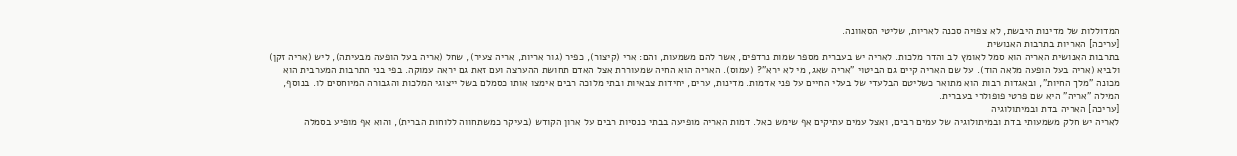המדוללות של מדינות היבשת, לא צפויה סכנה לאריות, שליטי הסאוונה.
[עריכה] האריות בתרבות האנושית
בתרבות האנושית האריה הוא סמל לאומץ לב והדר מלכות. לאריה יש בעברית מספר שמות נרדפים, אשר להם משמעות, והם: ארי (קיצור), כפיר (גור אריות, אריה צעיר), שחל (אריה בעל הופעה מבעיתה), ליש (אריה זקן) ולביא (אריה בעל הופעה מלאה הוד). על שם האריה קיים גם הביטוי "אריה שאג, מי לא ירא"? (עמוס). האריה הוא החיה שמעוררת אצל האדם תחושת ההערצה ועם זאת גם יראה עמוקה. בפי בני התרבות המערבית הוא מכונה "מלך החיות", ובאגדות רבות הוא מתואר כשליטם הבלעדי של בעלי החיים על פני אדמות. מדינות, ערים, יחידות צבאיות ובתי מלוכה רבים אימצו אותו כסמלם בשל ייצוגי המלכות והגבורה המיוחסים לו. בנוסף, המילה "אריה" היא שם פרטי פופולרי בעברית.
[עריכה] האריה בדת ובמיתולוגיה
לאריה יש חלק משמעותי בדת ובמיתולוגיה של עמים רבים, ואצל עמים עתיקים אף שימש כאל. דמות האריה מופיעה בבתי כנסיות רבים על ארון הקודש (בעיקר כמשתחווה ללוחות הברית), והוא אף מופיע בסמלה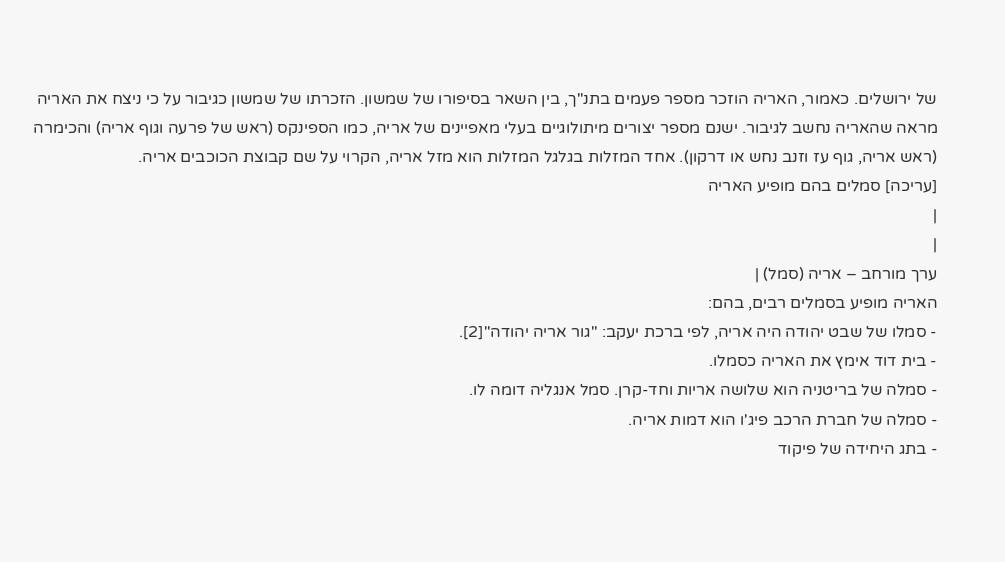של ירושלים. כאמור, האריה הוזכר מספר פעמים בתנ"ך, בין השאר בסיפורו של שמשון. הזכרתו של שמשון כגיבור על כי ניצח את האריה מראה שהאריה נחשב לגיבור. ישנם מספר יצורים מיתולוגיים בעלי מאפיינים של אריה, כמו הספינקס (ראש של פרעה וגוף אריה) והכימרה (ראש אריה, גוף עז וזנב נחש או דרקון). אחד המזלות בגלגל המזלות הוא מזל אריה, הקרוי על שם קבוצת הכוכבים אריה.
[עריכה] סמלים בהם מופיע האריה
|
|
ערך מורחב – אריה (סמל) |
האריה מופיע בסמלים רבים, בהם:
- סמלו של שבט יהודה היה אריה, לפי ברכת יעקב: "גור אריה יהודה"[2].
- בית דוד אימץ את האריה כסמלו.
- סמלה של בריטניה הוא שלושה אריות וחד-קרן. סמל אנגליה דומה לו.
- סמלה של חברת הרכב פיג'ו הוא דמות אריה.
- בתג היחידה של פיקוד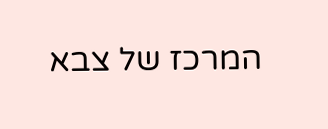המרכז של צבא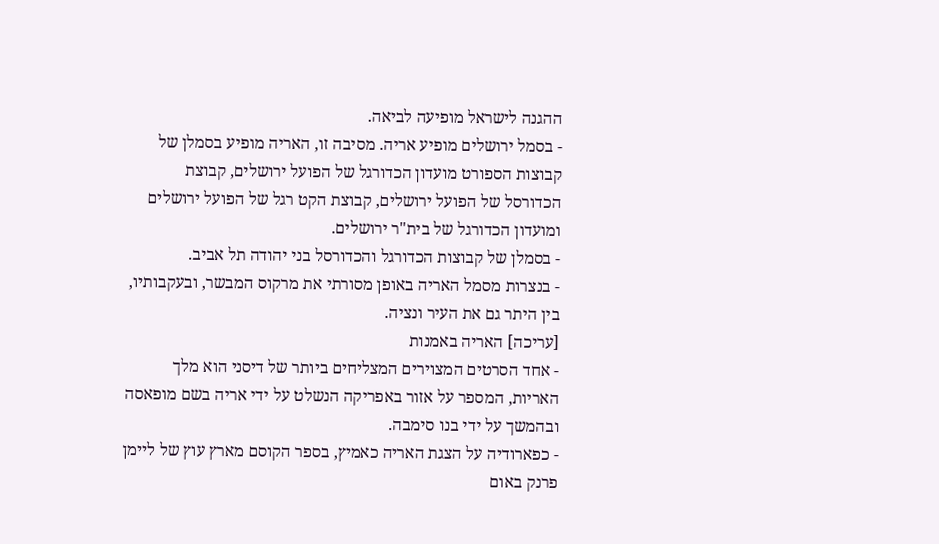ההגנה לישראל מופיעה לביאה.
- בסמל ירושלים מופיע אריה. מסיבה זו, האריה מופיע בסמלן של קבוצות הספורט מועדון הכדורגל של הפועל ירושלים, קבוצת הכדורסל של הפועל ירושלים, קבוצת הקט רגל של הפועל ירושלים ומועדון הכדורגל של בית"ר ירושלים.
- בסמלן של קבוצות הכדורגל והכדורסל בני יהודה תל אביב.
- בנצרות מסמל האריה באופן מסורתי את מרקוס המבשר, ובעקבותיו, בין היתר גם את העיר ונציה.
[עריכה] האריה באמנות
- אחד הסרטים המצוירים המצליחים ביותר של דיסני הוא מלך האריות, המספר על אזור באפריקה הנשלט על ידי אריה בשם מופאסה ובהמשך על ידי בנו סימבה.
- כפארודיה על הצגת האריה כאמיץ, בספר הקוסם מארץ עוץ של ליימן פרנק באום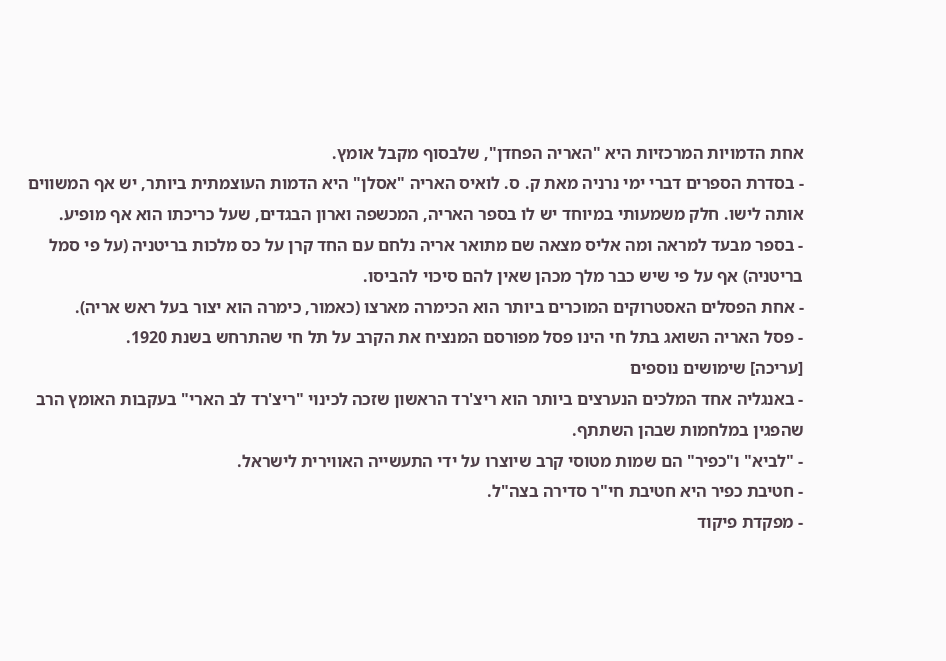אחת הדמויות המרכזיות היא "האריה הפחדן", שלבסוף מקבל אומץ.
- בסדרת הספרים דברי ימי נרניה מאת ק. ס. לואיס האריה "אסלן" היא הדמות העוצמתית ביותר, יש אף המשווים אותה לישו. חלק משמעותי במיוחד יש לו בספר האריה, המכשפה וארון הבגדים, שעל כריכתו הוא אף מופיע.
- בספר מבעד למראה ומה אליס מצאה שם מתואר אריה נלחם עם החד קרן על כס מלכות בריטניה (על פי סמל בריטניה) אף על פי שיש כבר מלך מכהן שאין להם סיכוי להביסו.
- אחת הפסלים האסטרוקים המוכרים ביותר הוא הכימרה מארצו (כאמור, כימרה הוא יצור בעל ראש אריה).
- פסל האריה השואג בתל חי הינו פסל מפורסם המנציח את הקרב על תל חי שהתרחש בשנת 1920.
[עריכה] שימושים נוספים
- באנגליה אחד המלכים הנערצים ביותר הוא ריצ'רד הראשון שזכה לכינוי "ריצ'רד לב הארי" בעקבות האומץ הרב שהפגין במלחמות שבהן השתתף.
- "לביא" ו"כפיר" הם שמות מטוסי קרב שיוצרו על ידי התעשייה האווירית לישראל.
- חטיבת כפיר היא חטיבת חי"ר סדירה בצה"ל.
- מפקדת פיקוד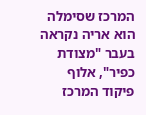המרכז שסימלה הוא אריה נקראה בעבר "מצודת כפיר", אלוף פיקוד המרכז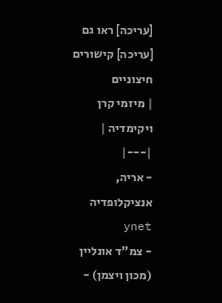[עריכה] ראו גם
[עריכה] קישורים חיצוניים
| מיזמי קרן ויקימדיה |
|---|
- אריה, אנציקלופדיה ynet
- צמ"ד אונליין (מכון ויצמן) -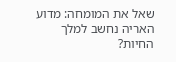שאל את המומחה: מדוע האריה נחשב למלך החיות?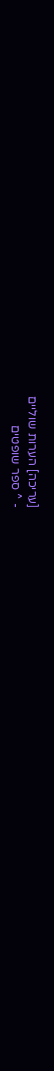[עריכה] הערות שוליים
- ^ ספר שופטים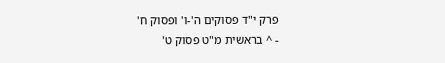פרק י"ד פסוקים ה'-ו' ופסוק ח'
- ^ בראשית מ"ט פסוק ט'